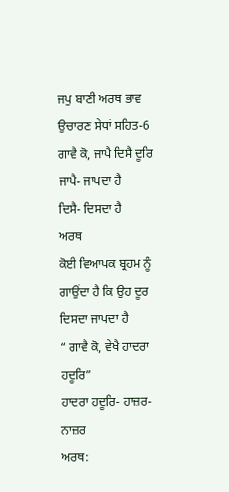ਜਪੁ ਬਾਣੀ ਅਰਥ ਭਾਵ ਉਚਾਰਣ ਸੇਧਾਂ ਸਹਿਤ-6
ਗਾਵੈ ਕੋ, ਜਾਪੈ ਦਿਸੈ ਦੂਰਿ
ਜਾਪੈ- ਜਾਪਦਾ ਹੈ
ਦਿਸੈ- ਦਿਸਦਾ ਹੈ
ਅਰਥ
ਕੋਈ ਵਿਆਪਕ ਬ੍ਰਹਮ ਨੂੰ ਗਾਉਂਦਾ ਹੈ ਕਿ ਉਹ ਦੂਰ ਦਿਸਦਾ ਜਾਪਦਾ ਹੈ
“ ਗਾਵੈ ਕੋ, ਵੇਖੈ ਹਾਦਰਾ ਹਦੂਰਿ”
ਹਾਦਰਾ ਹਦੂਰਿ- ਹਾਜ਼ਰ-ਨਾਜ਼ਰ
ਅਰਥ: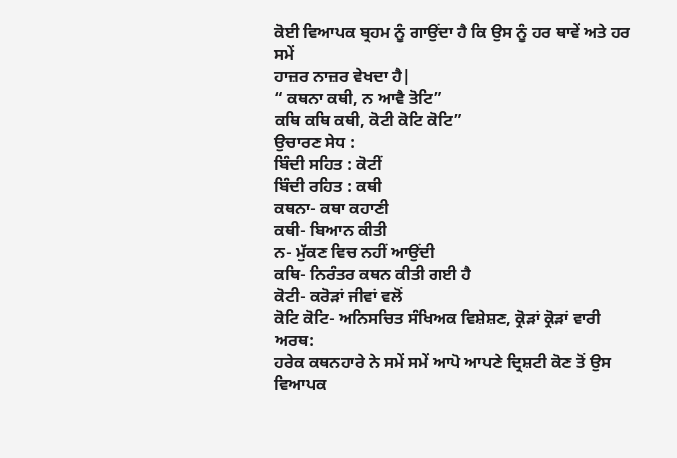ਕੋਈ ਵਿਆਪਕ ਬ੍ਰਹਮ ਨੂੰ ਗਾਉਂਦਾ ਹੈ ਕਿ ਉਸ ਨੂੰ ਹਰ ਥਾਵੇਂ ਅਤੇ ਹਰ ਸਮੇਂ
ਹਾਜ਼ਰ ਨਾਜ਼ਰ ਵੇਖਦਾ ਹੈ|
“ ਕਥਨਾ ਕਥੀ, ਨ ਆਵੈ ਤੋਟਿ”
ਕਥਿ ਕਥਿ ਕਥੀ, ਕੋਟੀ ਕੋਟਿ ਕੋਟਿ”
ਉਚਾਰਣ ਸੇਧ :
ਬਿੰਦੀ ਸਹਿਤ : ਕੋਟੀਂ
ਬਿੰਦੀ ਰਹਿਤ : ਕਥੀ
ਕਥਨਾ- ਕਥਾ ਕਹਾਣੀ
ਕਥੀ- ਬਿਆਨ ਕੀਤੀ
ਨ- ਮੁੱਕਣ ਵਿਚ ਨਹੀਂ ਆਉਂਦੀ
ਕਥਿ- ਨਿਰੰਤਰ ਕਥਨ ਕੀਤੀ ਗਈ ਹੈ
ਕੋਟੀ- ਕਰੋੜਾਂ ਜੀਵਾਂ ਵਲੋਂ
ਕੋਟਿ ਕੋਟਿ- ਅਨਿਸਚਿਤ ਸੰਖਿਅਕ ਵਿਸ਼ੇਸ਼ਣ, ਕ੍ਰੋੜਾਂ ਕ੍ਰੋੜਾਂ ਵਾਰੀ
ਅਰਥ:
ਹਰੇਕ ਕਥਨਹਾਰੇ ਨੇ ਸਮੇਂ ਸਮੇਂ ਆਪੋ ਆਪਣੇ ਦ੍ਰਿਸ਼ਟੀ ਕੋਣ ਤੋਂ ਉਸ ਵਿਆਪਕ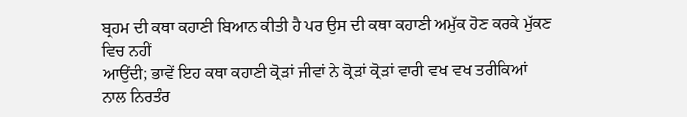ਬ੍ਰਹਮ ਦੀ ਕਥਾ ਕਹਾਣੀ ਬਿਆਨ ਕੀਤੀ ਹੈ ਪਰ ਉਸ ਦੀ ਕਥਾ ਕਹਾਣੀ ਅਮੁੱਕ ਹੋਣ ਕਰਕੇ ਮੁੱਕਣ ਵਿਚ ਨਹੀਂ
ਆਉਂਦੀ; ਭਾਵੇਂ ਇਹ ਕਥਾ ਕਹਾਣੀ ਕ੍ਰੋੜਾਂ ਜੀਵਾਂ ਨੇ ਕ੍ਰੋੜਾਂ ਕ੍ਰੋੜਾਂ ਵਾਰੀ ਵਖ ਵਖ ਤਰੀਕਿਆਂ
ਨਾਲ ਨਿਰਤੰਰ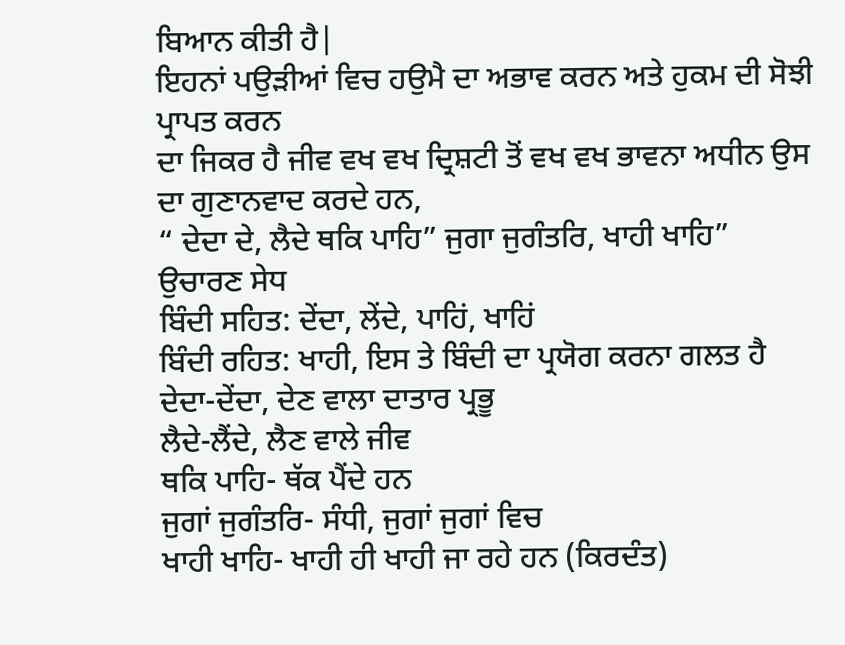ਬਿਆਨ ਕੀਤੀ ਹੈ|
ਇਹਨਾਂ ਪਉੜੀਆਂ ਵਿਚ ਹਉਮੈ ਦਾ ਅਭਾਵ ਕਰਨ ਅਤੇ ਹੁਕਮ ਦੀ ਸੋਝੀ ਪ੍ਰਾਪਤ ਕਰਨ
ਦਾ ਜਿਕਰ ਹੈ ਜੀਵ ਵਖ ਵਖ ਦ੍ਰਿਸ਼ਟੀ ਤੋਂ ਵਖ ਵਖ ਭਾਵਨਾ ਅਧੀਨ ਉਸ ਦਾ ਗੁਣਾਨਵਾਦ ਕਰਦੇ ਹਨ,
“ ਦੇਦਾ ਦੇ, ਲੈਦੇ ਥਕਿ ਪਾਹਿ” ਜੁਗਾ ਜੁਗੰਤਰਿ, ਖਾਹੀ ਖਾਹਿ”
ਉਚਾਰਣ ਸੇਧ
ਬਿੰਦੀ ਸਹਿਤ: ਦੇਂਦਾ, ਲੇਂਦੇ, ਪਾਹਿਂ, ਖਾਹਿਂ
ਬਿੰਦੀ ਰਹਿਤ: ਖਾਹੀ, ਇਸ ਤੇ ਬਿੰਦੀ ਦਾ ਪ੍ਰਯੋਗ ਕਰਨਾ ਗਲਤ ਹੈ
ਦੇਦਾ-ਦੇਂਦਾ, ਦੇਣ ਵਾਲਾ ਦਾਤਾਰ ਪ੍ਰਭੂ
ਲੈਦੇ-ਲੈਂਦੇ, ਲੈਣ ਵਾਲੇ ਜੀਵ
ਥਕਿ ਪਾਹਿ- ਥੱਕ ਪੈਂਦੇ ਹਨ
ਜੁਗਾਂ ਜੁਗੰਤਰਿ- ਸੰਧੀ, ਜੁਗਾਂ ਜੁਗਾਂ ਵਿਚ
ਖਾਹੀ ਖਾਹਿ- ਖਾਹੀ ਹੀ ਖਾਹੀ ਜਾ ਰਹੇ ਹਨ (ਕਿਰਦੰਤ)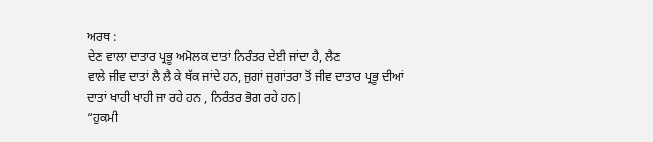ਅਰਥ :
ਦੇਣ ਵਾਲਾ ਦਾਤਾਰ ਪ੍ਰਭੂ ਅਮੋਲਕ ਦਾਤਾਂ ਨਿਰੰਤਰ ਦੇਈ ਜਾਂਦਾ ਹੈ, ਲੈਣ
ਵਾਲੇ ਜੀਵ ਦਾਤਾਂ ਲੈ ਲੈ ਕੇ ਥੱਕ ਜਾਂਦੇ ਹਨ, ਜੁਗਾਂ ਜੁਗਾਂਤਰਾ ਤੋਂ ਜੀਵ ਦਾਤਾਰ ਪ੍ਰਭੂ ਦੀਆਂ
ਦਾਤਾਂ ਖਾਹੀ ਖਾਹੀ ਜਾ ਰਹੇ ਹਨ , ਨਿਰੰਤਰ ਭੋਗ ਰਹੇ ਹਨ|
“ਹੁਕਮੀ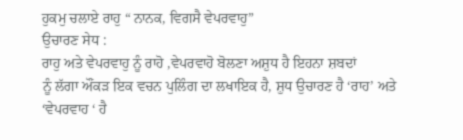ਹੁਕਮੁ ਚਲਾਏ ਰਾਹੁ “ ਨਾਨਕ, ਵਿਗਸੈ ਵੇਪਰਵਾਹੁ”
ਉਚਾਰਣ ਸੇਧ :
ਰਾਹੁ ਅਤੇ ਵੇਪਰਵਾਹੁ ਨੂੰ ਰਾਹੋ ,ਵੇਪਰਵਾਹੋ ਬੋਲਣਾ ਅਸ਼ੁਧ ਹੈ ਇਹਨਾ ਸ਼ਬਦਾਂ
ਨੂੰ ਲੱਗਾ ਔਂਕੜ ਇਕ ਵਚਨ ਪੁਲਿੰਗ ਦਾ ਲਖਾਇਕ ਹੈ, ਸ਼ੁਧ ਉਚਾਰਣ ਹੈ ‘ਰਾਹ’ ਅਤੇ ‘ਵੇਪਰਵਾਹ ‘ ਹੈ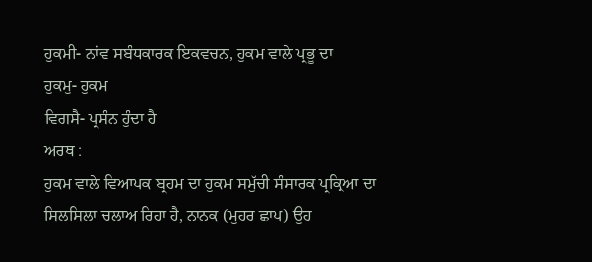ਹੁਕਮੀ- ਨਾਂਵ ਸਬੰਧਕਾਰਕ ਇਕਵਚਨ, ਹੁਕਮ ਵਾਲੇ ਪ੍ਰਭੂ ਦਾ
ਹੁਕਮੁ- ਹੁਕਮ
ਵਿਗਸੈ- ਪ੍ਰਸੰਨ ਹੁੰਦਾ ਹੈ
ਅਰਥ :
ਹੁਕਮ ਵਾਲੇ ਵਿਆਪਕ ਬ੍ਰਹਮ ਦਾ ਹੁਕਮ ਸਮੁੱਚੀ ਸੰਸਾਰਕ ਪ੍ਰਕ੍ਰਿਆ ਦਾ
ਸਿਲਸਿਲਾ ਚਲਾਅ ਰਿਹਾ ਹੈ, ਨਾਨਕ (ਮੁਹਰ ਛਾਪ) ਉਹ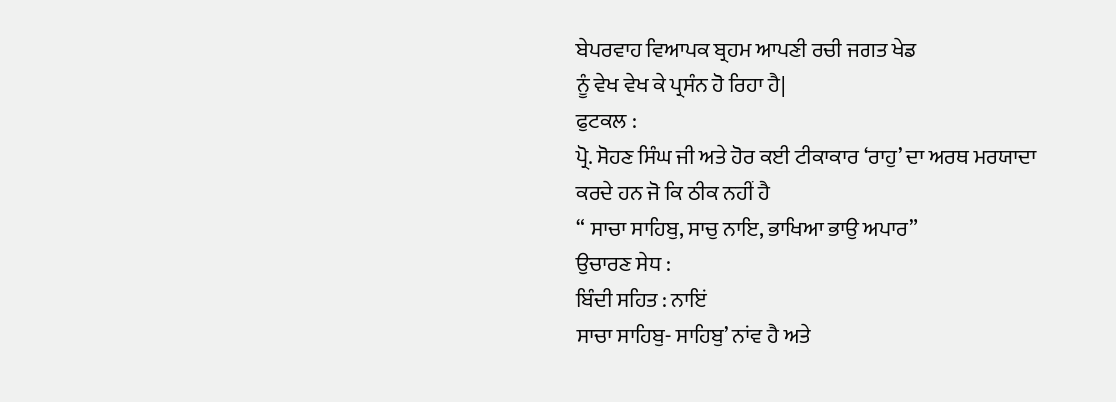ਬੇਪਰਵਾਹ ਵਿਆਪਕ ਬ੍ਰਹਮ ਆਪਣੀ ਰਚੀ ਜਗਤ ਖੇਡ
ਨੂੰ ਵੇਖ ਵੇਖ ਕੇ ਪ੍ਰਸੰਨ ਹੋ ਰਿਹਾ ਹੈ|
ਫੁਟਕਲ :
ਪ੍ਰੋ. ਸੋਹਣ ਸਿੰਘ ਜੀ ਅਤੇ ਹੋਰ ਕਈ ਟੀਕਾਕਾਰ ‘ਰਾਹੁ’ ਦਾ ਅਰਥ ਮਰਯਾਦਾ
ਕਰਦੇ ਹਨ ਜੋ ਕਿ ਠੀਕ ਨਹੀਂ ਹੈ
“ ਸਾਚਾ ਸਾਹਿਬੁ, ਸਾਚੁ ਨਾਇ, ਭਾਖਿਆ ਭਾਉ ਅਪਾਰ”
ਉਚਾਰਣ ਸੇਧ :
ਬਿੰਦੀ ਸਹਿਤ : ਨਾਇਂ
ਸਾਚਾ ਸਾਹਿਬੁ- ਸਾਹਿਬੁ’ ਨਾਂਵ ਹੈ ਅਤੇ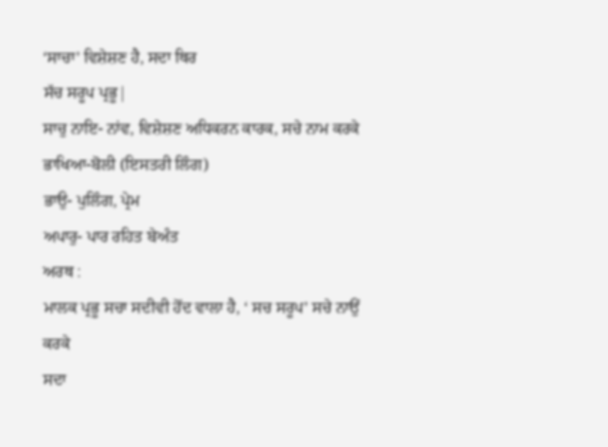‘ਸਾਚਾ’ ਵਿਸ਼ੇਸ਼ਣ ਹੈ, ਸਦਾ ਥਿਰ
ਸੱਚ ਸਰੂਪ ਪ੍ਰਭੂ|
ਸਾਚੁ ਨਾਇ- ਨਾਂਵ, ਵਿਸ਼ੇਸ਼ਣ ਅਧਿਕਰਨ ਕਾਰਕ, ਸਚੇ ਨਾਮ ਕਰਕੇ
ਭਾਖਿਆ-ਬੋਲੀ (ਇਸਤਰੀ ਲਿੰਗ)
ਭਾਉ- ਪੁਲਿੰਗ, ਪ੍ਰੇਮ
ਅਪਾਰੁ- ਪਾਰ ਰਹਿਤ ਬੇਅੰਤ
ਅਰਥ :
ਮਾਲਕ ਪ੍ਰਭੂ ਸਚਾ ਸਦੀਵੀ ਹੋਂਦ ਵਾਲਾ ਹੈ, ‘ ਸਚ ਸਰੂਪ’ ਸਚੇ ਨਾਉਂ ਕਰਕੇ
ਸਦਾ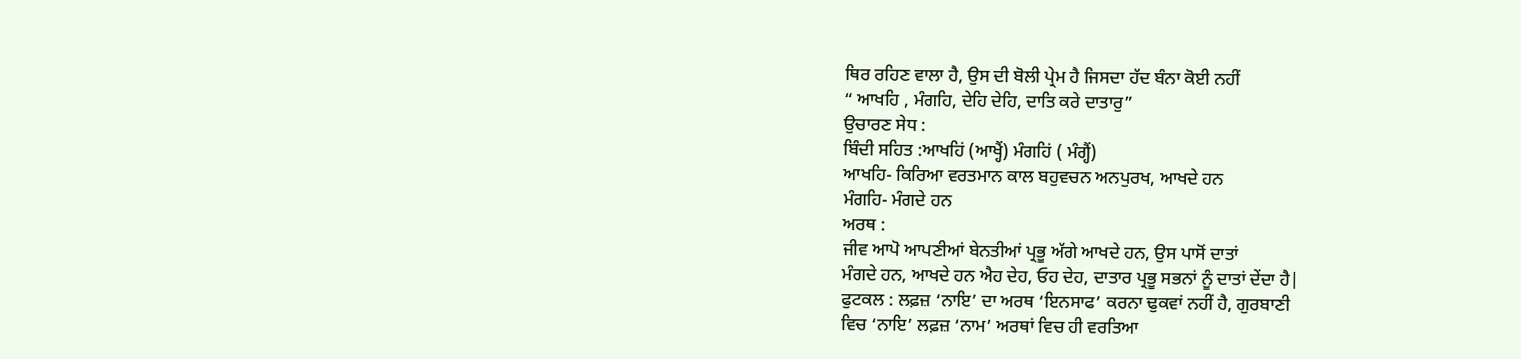ਥਿਰ ਰਹਿਣ ਵਾਲਾ ਹੈ, ਉਸ ਦੀ ਬੋਲੀ ਪ੍ਰੇਮ ਹੈ ਜਿਸਦਾ ਹੱਦ ਬੰਨਾ ਕੋਈ ਨਹੀਂ
“ ਆਖਹਿ , ਮੰਗਹਿ, ਦੇਹਿ ਦੇਹਿ, ਦਾਤਿ ਕਰੇ ਦਾਤਾਰੁ”
ਉਚਾਰਣ ਸੇਧ :
ਬਿੰਦੀ ਸਹਿਤ :ਆਖਹਿਂ (ਆਖ੍ਹੈਂ) ਮੰਗਹਿਂ ( ਮੰਗ੍ਹੈਂ)
ਆਖਹਿ- ਕਿਰਿਆ ਵਰਤਮਾਨ ਕਾਲ ਬਹੁਵਚਨ ਅਨਪੁਰਖ, ਆਖਦੇ ਹਨ
ਮੰਗਹਿ- ਮੰਗਦੇ ਹਨ
ਅਰਥ :
ਜੀਵ ਆਪੋ ਆਪਣੀਆਂ ਬੇਨਤੀਆਂ ਪ੍ਰਭੂ ਅੱਗੇ ਆਖਦੇ ਹਨ, ਉਸ ਪਾਸੋਂ ਦਾਤਾਂ
ਮੰਗਦੇ ਹਨ, ਆਖਦੇ ਹਨ ਐਹ ਦੇਹ, ਓਹ ਦੇਹ, ਦਾਤਾਰ ਪ੍ਰਭੂ ਸਭਨਾਂ ਨੂੰ ਦਾਤਾਂ ਦੇਂਦਾ ਹੈ|
ਫੁਟਕਲ : ਲਫ਼ਜ਼ ‘ਨਾਇ’ ਦਾ ਅਰਥ ‘ਇਨਸਾਫ’ ਕਰਨਾ ਢੁਕਵਾਂ ਨਹੀਂ ਹੈ, ਗੁਰਬਾਣੀ
ਵਿਚ ‘ਨਾਇ’ ਲਫ਼ਜ਼ ‘ਨਾਮ’ ਅਰਥਾਂ ਵਿਚ ਹੀ ਵਰਤਿਆ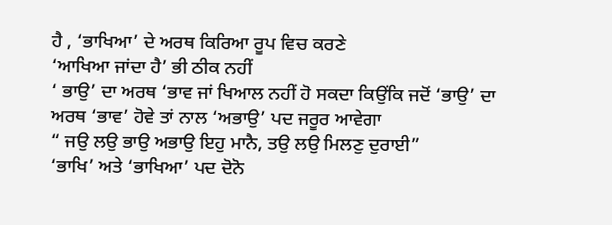ਹੈ , ‘ਭਾਖਿਆ’ ਦੇ ਅਰਥ ਕਿਰਿਆ ਰੂਪ ਵਿਚ ਕਰਣੇ
‘ਆਖਿਆ ਜਾਂਦਾ ਹੈ’ ਭੀ ਠੀਕ ਨਹੀਂ
‘ ਭਾਉ’ ਦਾ ਅਰਥ ‘ਭਾਵ ਜਾਂ ਖਿਆਲ ਨਹੀਂ ਹੋ ਸਕਦਾ ਕਿਉਂਕਿ ਜਦੋਂ ‘ਭਾਉ’ ਦਾ
ਅਰਥ ‘ਭਾਵ’ ਹੋਵੇ ਤਾਂ ਨਾਲ ‘ਅਭਾਉ’ ਪਦ ਜਰੂਰ ਆਵੇਗਾ
“ ਜਉ ਲਉ ਭਾਉ ਅਭਾਉ ਇਹੁ ਮਾਨੈ, ਤਉ ਲਉ ਮਿਲਣੁ ਦੁਰਾਈ”
‘ਭਾਖਿ’ ਅਤੇ ‘ਭਾਖਿਆ’ ਪਦ ਦੋਨੋ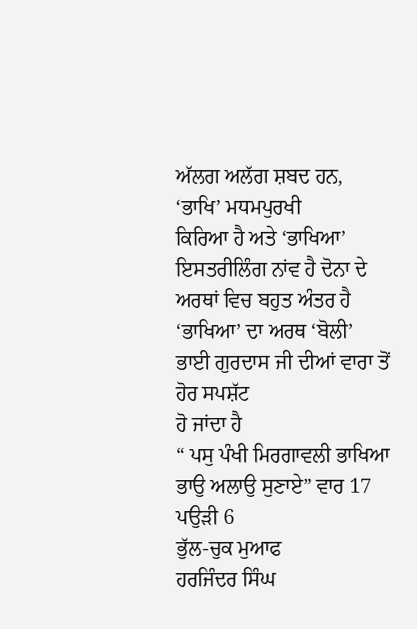ਅੱਲਗ ਅਲੱਗ ਸ਼ਬਦ ਹਨ, ‘ਭਾਖਿ’ ਮਧਮਪੁਰਖੀ
ਕਿਰਿਆ ਹੈ ਅਤੇ ‘ਭਾਖਿਆ’ ਇਸਤਰੀਲਿੰਗ ਨਾਂਵ ਹੈ ਦੋਨਾ ਦੇ ਅਰਥਾਂ ਵਿਚ ਬਹੁਤ ਅੰਤਰ ਹੈ
‘ਭਾਖਿਆ’ ਦਾ ਅਰਥ ‘ਬੋਲੀ’ ਭਾਈ ਗੁਰਦਾਸ ਜੀ ਦੀਆਂ ਵਾਰਾ ਤੋਂ ਹੋਰ ਸਪਸ਼ੱਟ
ਹੋ ਜਾਂਦਾ ਹੈ
“ ਪਸੁ ਪੰਖੀ ਮਿਰਗਾਵਲੀ ਭਾਖਿਆ ਭਾਉ ਅਲਾਉ ਸੁਣਾਏ” ਵਾਰ 17 ਪਉੜੀ 6
ਭੁੱਲ-ਚੁਕ ਮੁਆਫ
ਹਰਜਿੰਦਰ ਸਿੰਘ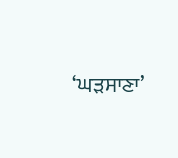‘ਘੜਸਾਣਾ’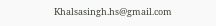Khalsasingh.hs@gmail.com